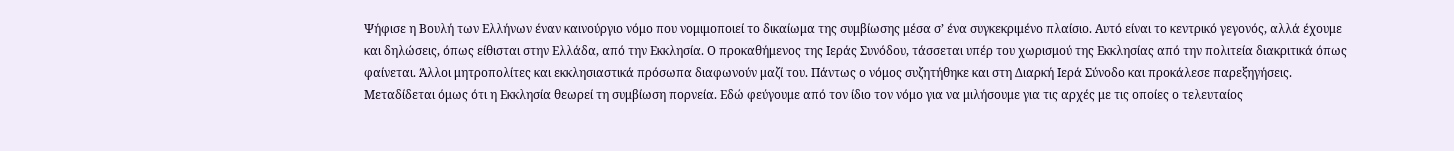Ψήφισε η Βουλή των Ελλήνων έναν καινούργιο νόμο που νομιμοποιεί το δικαίωμα της συμβίωσης μέσα σ’ ένα συγκεκριμένο πλαίσιο. Αυτό είναι το κεντρικό γεγονός, αλλά έχουμε και δηλώσεις, όπως είθισται στην Ελλάδα, από την Εκκλησία. Ο προκαθήμενος της Ιεράς Συνόδου, τάσσεται υπέρ του χωρισμού της Εκκλησίας από την πολιτεία διακριτικά όπως φαίνεται. Άλλοι μητροπολίτες και εκκλησιαστικά πρόσωπα διαφωνούν μαζί του. Πάντως ο νόμος συζητήθηκε και στη Διαρκή Ιερά Σύνοδο και προκάλεσε παρεξηγήσεις. Μεταδίδεται όμως ότι η Εκκλησία θεωρεί τη συμβίωση πορνεία. Εδώ φεύγουμε από τον ίδιο τον νόμο για να μιλήσουμε για τις αρχές με τις οποίες ο τελευταίος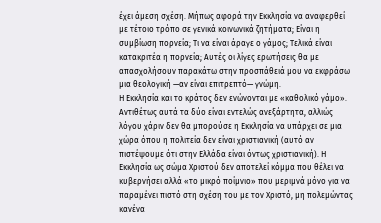έχει άμεση σχέση. Μήπως αφορά την Εκκλησία να αναφερθεί με τέτοιο τρόπο σε γενικά κοινωνικά ζητήματα; Είναι η συμβίωση πορνεία; Τι να είναι άραγε ο γάμος; Τελικά είναι κατακριτέα η πορνεία; Αυτές οι λίγες ερωτήσεις θα με απασχολήσουν παρακάτω στην προσπάθειά μου να εκφράσω μια θεολογική —αν είναι επιτρεπτό— γνώμη.
Η Εκκλησία και το κράτος δεν ενώνονται με «καθολικό γάμο». Αντιθέτως αυτά τα δύο είναι εντελώς ανεξάρτητα, αλλιώς λόγου χάριν δεν θα μπορούσε η Εκκλησία να υπάρχει σε μια χώρα όπου η πολιτεία δεν είναι χριστιανική (αυτό αν πιστέψουμε ότι στην Ελλάδα είναι όντως χριστιανική). Η Εκκλησία ως σώμα Χριστού δεν αποτελεί κόμμα που θέλει να κυβερνήσει αλλά «το μικρό ποίμνιο» που μεριμνά μόνο για να παραμένει πιστό στη σχέση του με τον Χριστό, μη πολεμώντας κανένα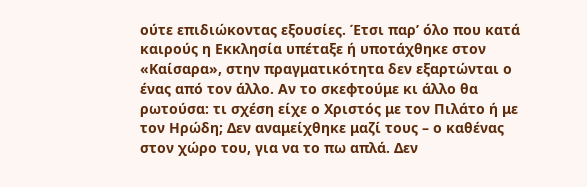ούτε επιδιώκοντας εξουσίες. Έτσι παρ’ όλο που κατά καιρούς η Εκκλησία υπέταξε ή υποτάχθηκε στον «Καίσαρα», στην πραγματικότητα δεν εξαρτώνται ο ένας από τον άλλο. Αν το σκεφτούμε κι άλλο θα ρωτούσα: τι σχέση είχε ο Χριστός με τον Πιλάτο ή με τον Ηρώδη; Δεν αναμείχθηκε μαζί τους – ο καθένας στον χώρο του, για να το πω απλά. Δεν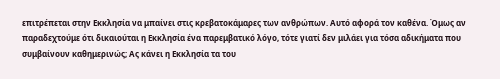επιτρέπεται στην Εκκλησία να μπαίνει στις κρεβατοκάμαρες των ανθρώπων. Αυτό αφορά τον καθένα. Όμως αν παραδεχτούμε ότι δικαιούται η Εκκλησία ένα παρεμβατικό λόγο, τότε γιατί δεν μιλάει για τόσα αδικήματα που συμβαίνουν καθημερινώς; Ας κάνει η Εκκλησία τα του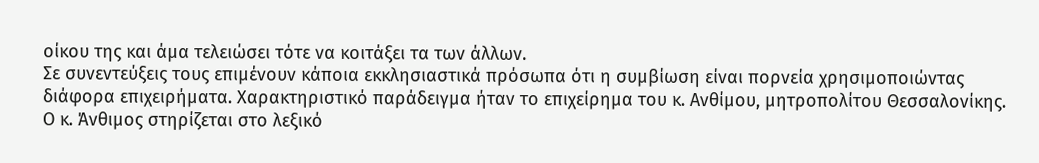οίκου της και άμα τελειώσει τότε να κοιτάξει τα των άλλων.
Σε συνεντεύξεις τους επιμένουν κάποια εκκλησιαστικά πρόσωπα ότι η συμβίωση είναι πορνεία χρησιμοποιώντας διάφορα επιχειρήματα. Χαρακτηριστικό παράδειγμα ήταν το επιχείρημα του κ. Ανθίμου, μητροπολίτου Θεσσαλονίκης. Ο κ. Άνθιμος στηρίζεται στο λεξικό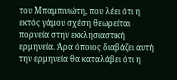του Μπαμπινιώτη, που λέει ότι η εκτός γάμου σχέση θεωρείται πορνεία στην εκκλησιαστική ερμηνεία. Άρα όποιος διαβάζει αυτή την ερμηνεία θα καταλάβει ότι η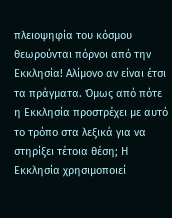πλειοψηφία του κόσμου θεωρούνται πόρνοι από την Εκκλησία! Αλίμονο αν είναι έτσι τα πράγματα. Όμως από πότε η Εκκλησία προστρέχει με αυτό το τρόπο στα λεξικά για να στηρίξει τέτοια θέση; Η Εκκλησία χρησιμοποιεί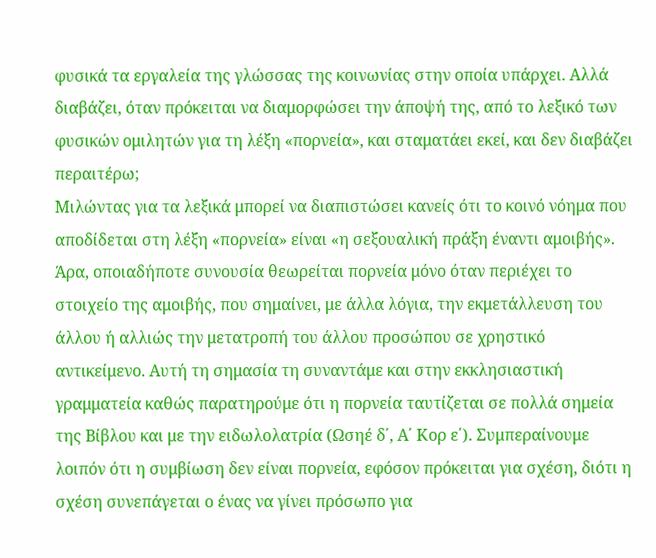φυσικά τα εργαλεία της γλώσσας της κοινωνίας στην οποία υπάρχει. Αλλά διαβάζει, όταν πρόκειται να διαμορφώσει την άποψή της, από το λεξικό των φυσικών ομιλητών για τη λέξη «πορνεία», και σταματάει εκεί, και δεν διαβάζει περαιτέρω;
Μιλώντας για τα λεξικά μπορεί να διαπιστώσει κανείς ότι το κοινό νόημα που αποδίδεται στη λέξη «πορνεία» είναι «η σεξουαλική πράξη έναντι αμοιβής». Άρα, οποιαδήποτε συνουσία θεωρείται πορνεία μόνο όταν περιέχει το στοιχείο της αμοιβής, που σημαίνει, με άλλα λόγια, την εκμετάλλευση του άλλου ή αλλιώς την μετατροπή του άλλου προσώπου σε χρηστικό αντικείμενο. Αυτή τη σημασία τη συναντάμε και στην εκκλησιαστική γραμματεία καθώς παρατηρούμε ότι η πορνεία ταυτίζεται σε πολλά σημεία της Βίβλου και με την ειδωλολατρία (Ωσηέ δ΄, Α΄ Κορ ε΄). Συμπεραίνουμε λοιπόν ότι η συμβίωση δεν είναι πορνεία, εφόσον πρόκειται για σχέση, διότι η σχέση συνεπάγεται ο ένας να γίνει πρόσωπο για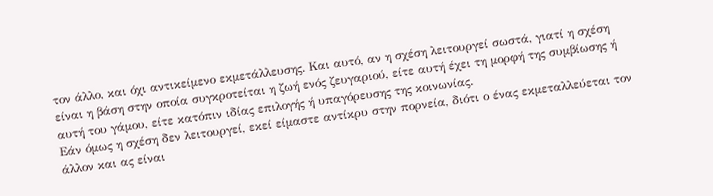τον άλλο, και όχι αντικείμενο εκμετάλλευσης. Και αυτό, αν η σχέση λειτουργεί σωστά, γιατί η σχέση είναι η βάση στην οποία συγκροτείται η ζωή ενός ζευγαριού, είτε αυτή έχει τη μορφή της συμβίωσης ή αυτή του γάμου, είτε κατόπιν ιδίας επιλογής ή υπαγόρευσης της κοινωνίας.
Εάν όμως η σχέση δεν λειτουργεί, εκεί είμαστε αντίκρυ στην πορνεία, διότι ο ένας εκμεταλλεύεται τον άλλον και ας είναι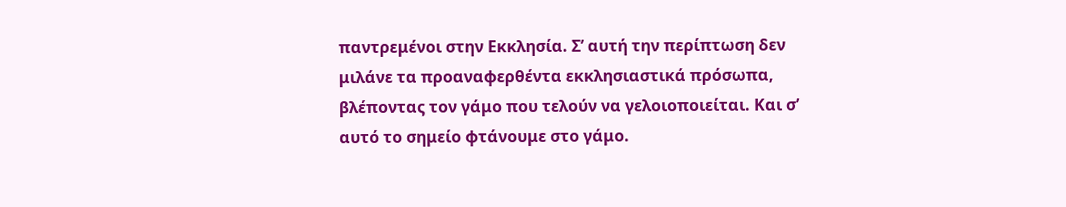παντρεμένοι στην Εκκλησία. Σ’ αυτή την περίπτωση δεν μιλάνε τα προαναφερθέντα εκκλησιαστικά πρόσωπα, βλέποντας τον γάμο που τελούν να γελοιοποιείται. Και σ’ αυτό το σημείο φτάνουμε στο γάμο.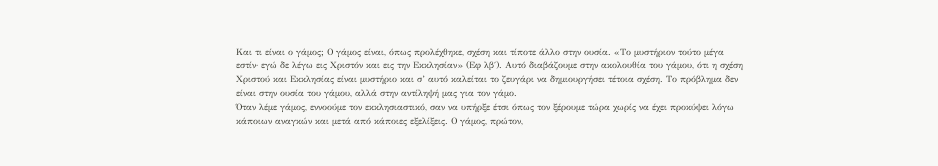Και τι είναι ο γάμος; Ο γάμος είναι, όπως προλέχθηκε, σχέση και τίποτε άλλο στην ουσία. «Το μυστήριον τούτο μέγα εστίν· εγώ δε λέγω εις Χριστόν και εις την Εκκλησίαν» (Εφ λβ΄). Αυτό διαβάζουμε στην ακολουθία του γάμου, ότι η σχέση Χριστού και Εκκλησίας είναι μυστήριο και σ’ αυτό καλείται το ζευγάρι να δημιουργήσει τέτοια σχέση. Το πρόβλημα δεν είναι στην ουσία του γάμου, αλλά στην αντίληψή μας για τον γάμο.
Όταν λέμε γάμος, εννοούμε τον εκκλησιαστικό, σαν να υπήρξε έτσι όπως τον ξέρουμε τώρα χωρίς να έχει προκύψει λόγω κάποιων αναγκών και μετά από κάποιες εξελίξεις. Ο γάμος, πρώτον,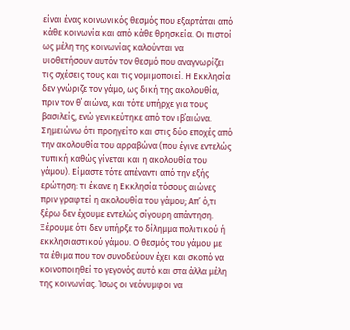είναι ένας κοινωνικός θεσμός που εξαρτάται από κάθε κοινωνία και από κάθε θρησκεία. Οι πιστοί ως μέλη της κοινωνίας καλούνται να υιοθετήσουν αυτόν τον θεσμό που αναγνωρίζει τις σχέσεις τους και τις νομιμοποιεί. Η Εκκλησία δεν γνώριζε τον γάμο, ως δική της ακολουθία, πριν τον θ΄ αιώνα, και τότε υπήρχε για τους βασιλείς, ενώ γενικεύτηκε από τον ιβ΄αιώνα. Σημειώνω ότι προηγείτο και στις δύο εποχές από την ακολουθία του αρραβώνα (που έγινε εντελώς τυπική καθώς γίνεται και η ακολουθία του γάμου). Είμαστε τότε απέναντι από την εξής ερώτηση: τι έκανε η Εκκλησία τόσους αιώνες πριν γραφτεί η ακολουθία του γάμου; Απ’ ό,τι ξέρω δεν έχουμε εντελώς σίγουρη απάντηση. Ξέρουμε ότι δεν υπήρξε το δίλημμα πολιτικού ή εκκλησιαστικού γάμου. Ο θεσμός του γάμου με τα έθιμα που τον συνοδεύουν έχει και σκοπό να κοινοποιηθεί το γεγονός αυτό και στα άλλα μέλη της κοινωνίας. Ίσως οι νεόνυμφοι να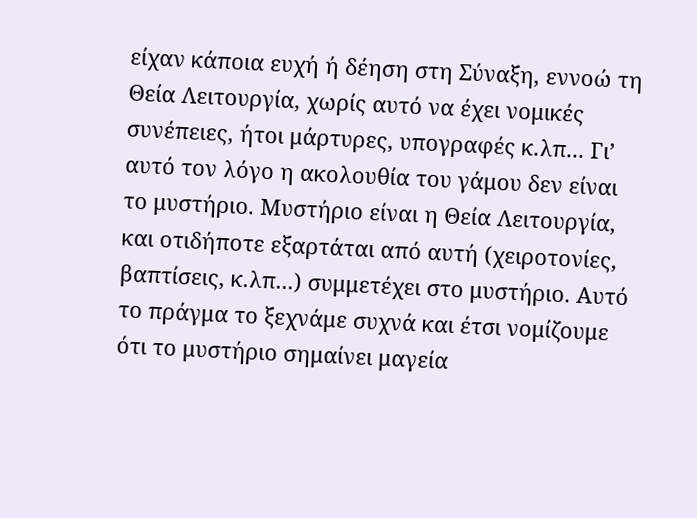είχαν κάποια ευχή ή δέηση στη Σύναξη, εννοώ τη Θεία Λειτουργία, χωρίς αυτό να έχει νομικές συνέπειες, ήτοι μάρτυρες, υπογραφές κ.λπ... Γι’ αυτό τον λόγο η ακολουθία του γάμου δεν είναι το μυστήριο. Μυστήριο είναι η Θεία Λειτουργία, και οτιδήποτε εξαρτάται από αυτή (χειροτονίες, βαπτίσεις, κ.λπ...) συμμετέχει στο μυστήριο. Αυτό το πράγμα το ξεχνάμε συχνά και έτσι νομίζουμε ότι το μυστήριο σημαίνει μαγεία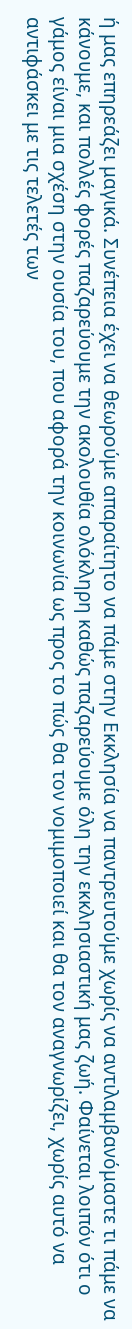ή μας επηρεάζει μαγικά. Συνέπεια έχει να θεωρούμε απαραίτητο να πάμε στην Εκκλησία να παντρευτούμε χωρίς να αντιλαμβανόμαστε τι πάμε να κάνουμε, και πολλές φορές παζαρεύουμε την ακολουθία ολόκληρη καθώς παζαρεύουμε όλη την εκκλησιαστική μας ζωή. Φαίνεται λοιπόν ότι ο γάμος είναι μια σχέση στην ουσία του, που αφορά την κοινωνία ως προς το πώς θα τον νομιμοποιεί και θα τον αναγνωρίζει, χωρίς αυτό να αντιφάσκει με τις τελετές των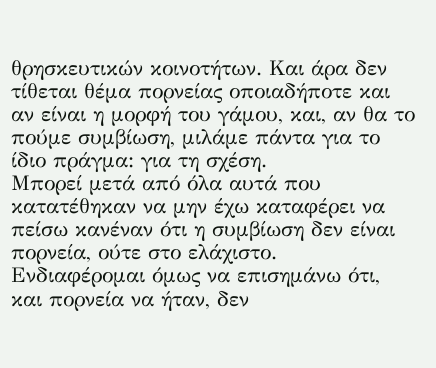θρησκευτικών κοινοτήτων. Και άρα δεν τίθεται θέμα πορνείας οποιαδήποτε και αν είναι η μορφή του γάμου, και, αν θα το πούμε συμβίωση, μιλάμε πάντα για το ίδιο πράγμα: για τη σχέση.
Μπορεί μετά από όλα αυτά που κατατέθηκαν να μην έχω καταφέρει να πείσω κανέναν ότι η συμβίωση δεν είναι πορνεία, ούτε στο ελάχιστο. Ενδιαφέρομαι όμως να επισημάνω ότι, και πορνεία να ήταν, δεν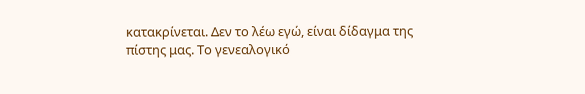κατακρίνεται. Δεν το λέω εγώ, είναι δίδαγμα της πίστης μας. Το γενεαλογικό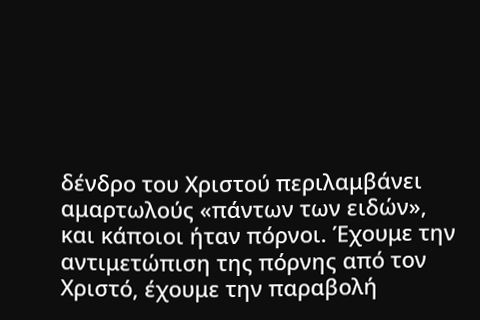δένδρο του Χριστού περιλαμβάνει αμαρτωλούς «πάντων των ειδών», και κάποιοι ήταν πόρνοι. Έχουμε την αντιμετώπιση της πόρνης από τον Χριστό, έχουμε την παραβολή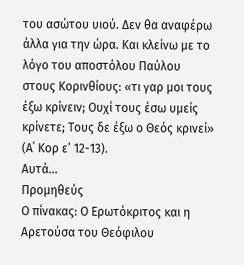του ασώτου υιού. Δεν θα αναφέρω άλλα για την ώρα. Και κλείνω με το λόγο του αποστόλου Παύλου στους Κορινθίους: «τι γαρ μοι τους έξω κρίνειν; Ουχί τους έσω υμείς κρίνετε; Τους δε έξω ο Θεός κρινεί» (Α΄ Κορ ε’ 12-13).
Αυτά...
Προμηθεύς
Ο πίνακας: Ο Ερωτόκριτος και η Αρετούσα του Θεόφιλου